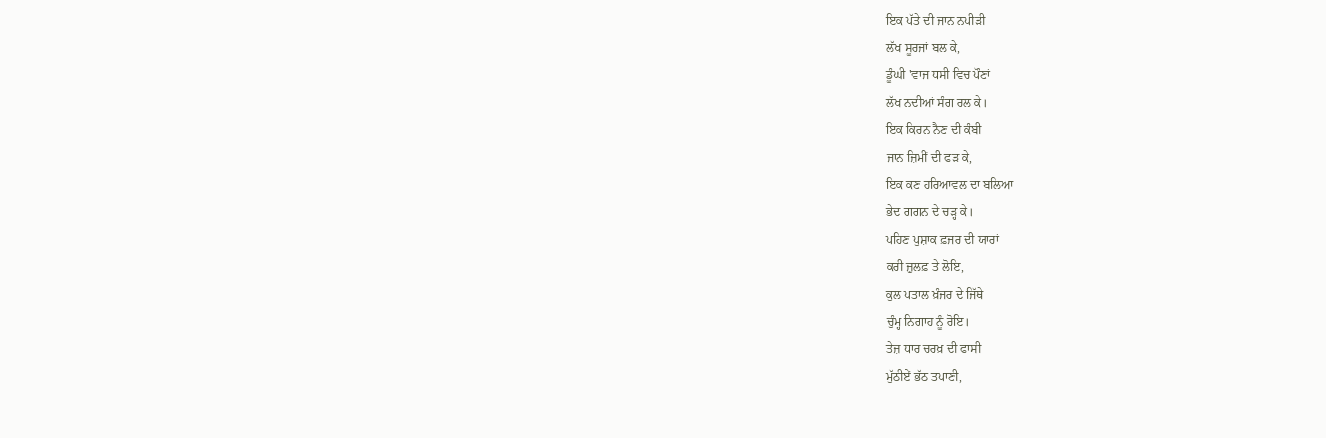ਇਕ ਪੱਤੇ ਦੀ ਜਾਨ ਨਪੀੜੀ
ਲੱਖ ਸੂਰਜਾਂ ਬਲ ਕੇ,
ਡੂੰਘੀ 'ਵਾਜ ਧਸੀ ਵਿਚ ਪੌਣਾਂ
ਲੱਖ ਨਦੀਆਂ ਸੰਗ ਰਲ ਕੇ।
ਇਕ ਕਿਰਨ ਨੈਣ ਦੀ ਕੰਬੀ
ਜਾਨ ਜ਼ਿਮੀਂ ਦੀ ਫੜ ਕੇ,
ਇਕ ਕਣ ਹਰਿਆਵਲ ਦਾ ਬਲਿਆ
ਭੇਦ ਗਗਨ ਦੇ ਚੜ੍ਹ ਕੇ।
ਪਹਿਣ ਪੁਸ਼ਾਕ ਫ਼ਜਰ ਦੀ ਯਾਰਾਂ
ਕਰੀ ਜ਼ੁਲਫ਼ ਤੇ ਲੋਇ,
ਕੁਲ ਪਤਾਲ ਖ਼ੰਜਰ ਦੇ ਜਿੱਥੇ
ਚੁੰਮ੍ਹ ਨਿਗਾਹ ਨੂੰ ਰੋਇ।
ਤੇਜ਼ ਧਾਰ ਚਰਖ਼ ਦੀ ਫਾਸੀ
ਮੁੱਠੀਏਂ ਭੱਠ ਤਪਾਣੀ,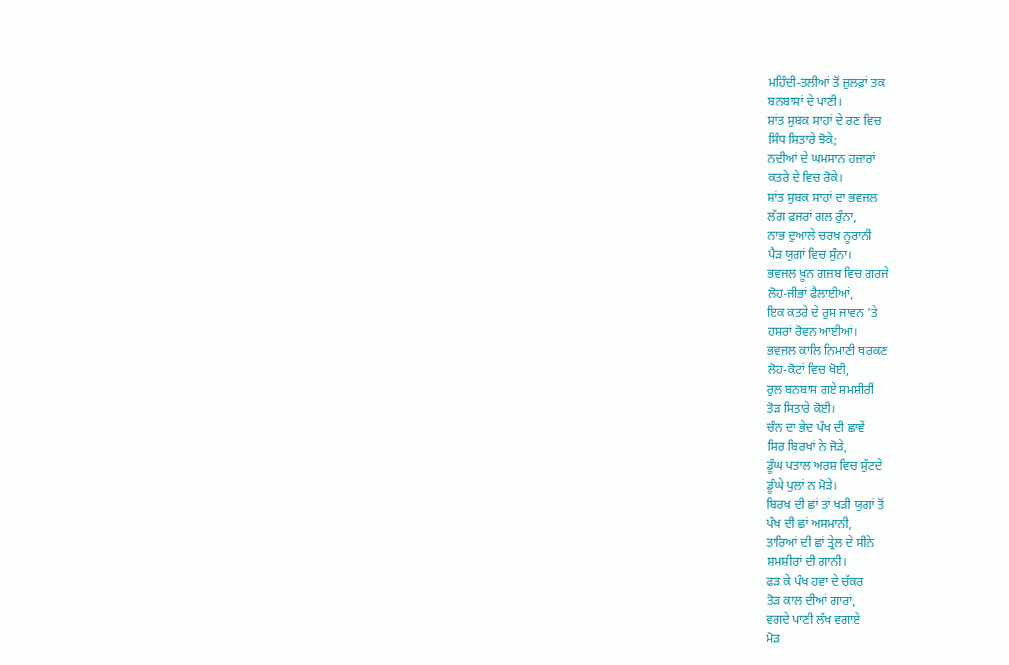ਮਹਿੰਦੀ-ਤਲੀਆਂ ਤੋਂ ਜ਼ੁਲਫ਼ਾਂ ਤਕ
ਬਨਬਾਸਾਂ ਦੇ ਪਾਣੀ।
ਸ਼ਾਂਤ ਸੁਬਕ ਸਾਹਾਂ ਦੇ ਰਣ ਵਿਚ
ਸਿੰਧ ਸਿਤਾਰੇ ਝੋਕੇ;
ਨਦੀਆਂ ਦੇ ਘਮਸਾਨ ਹਜ਼ਾਰਾਂ
ਕਤਰੇ ਦੇ ਵਿਚ ਰੋਕੇ।
ਸ਼ਾਂਤ ਸੁਬਕ ਸਾਹਾਂ ਦਾ ਭਵਜਲ
ਲੱਗ ਫ਼ਜਰਾਂ ਗਲ ਰੁੰਨਾ,
ਨਾਭ ਦੁਆਲੇ ਚਰਖ਼ ਨੂਰਾਨੀ
ਪੈੜ ਯੁਗਾਂ ਵਿਚ ਸੁੰਨਾ।
ਭਵਜਲ ਖ਼ੂਨ ਗਜ਼ਬ ਵਿਚ ਗਰਜੇ
ਲੋਹ-ਜੀਭਾਂ ਫੈਲਾਈਆਂ,
ਇਕ ਕਤਰੇ ਦੇ ਰੁਸ ਜਾਵਨ 'ਤੇ
ਹਸ਼ਰਾਂ ਰੋਵਨ ਆਈਆਂ।
ਭਵਜਲ ਕਾਲਿ ਨਿਮਾਣੀ ਥਰਕਣ
ਲੋਹ-ਕੋਟਾਂ ਵਿਚ ਖੋਈ,
ਰੁਲ ਬਨਬਾਸ ਗਏ ਸ਼ਮਸ਼ੀਰੀਂ
ਤੋੜ ਸਿਤਾਰੇ ਕੋਈ।
ਚੰਨ ਦਾ ਭੇਦ ਪੰਖ ਦੀ ਛਾਵੇਂ
ਸਿਰ ਬਿਰਖਾਂ ਨੇ ਜੋੜੇ,
ਡੂੰਘ ਪਤਾਲ ਅਰਸ਼ ਵਿਚ ਸੁੱਟਦੇ
ਡੂੰਘੇ ਪੁਲਾਂ ਨ ਮੋੜੇ।
ਬਿਰਖ ਦੀ ਛਾਂ ਤਾਂ ਖੜੀ ਯੁਗਾਂ ਤੋਂ
ਪੰਖ ਦੀ ਛਾਂ ਅਸਮਾਨੀ,
ਤਾਰਿਆਂ ਦੀ ਛਾਂ ਤ੍ਰੇਲ ਦੇ ਸੀਨੇ
ਸ਼ਮਸ਼ੀਰਾਂ ਦੀ ਗਾਨੀ।
ਫੜ ਕੇ ਪੰਖ ਹਵਾ ਦੇ ਚੱਕਰ
ਤੋੜ ਕਾਲ ਦੀਆਂ ਗਾਰਾਂ,
ਵਗਦੇ ਪਾਣੀ ਲੱਖ ਵਗਾਏ
ਮੋੜ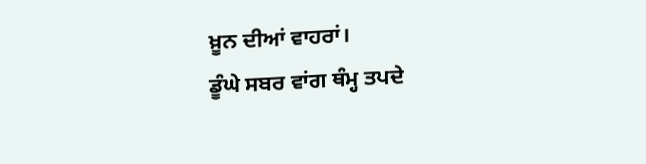ਖ਼ੂਨ ਦੀਆਂ ਵਾਹਰਾਂ।
ਡੂੰਘੇ ਸਬਰ ਵਾਂਗ ਥੰਮ੍ਹ ਤਪਦੇ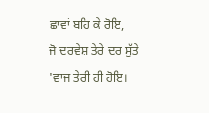ਛਾਵਾਂ ਬਹਿ ਕੇ ਰੋਇ,
ਜੋ ਦਰਵੇਸ਼ ਤੇਰੇ ਦਰ ਸੁੱਤੇ
'ਵਾਜ ਤੇਰੀ ਹੀ ਹੋਇ।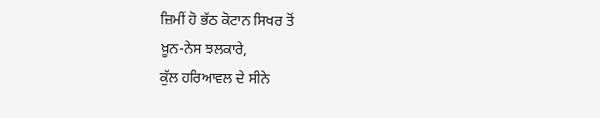ਜ਼ਿਮੀਂ ਹੋ ਭੱਠ ਕੋਟਾਨ ਸਿਖਰ ਤੋਂ
ਖ਼ੂਨ-ਨੇਸ ਝਲਕਾਰੇ,
ਕੁੱਲ ਹਰਿਆਵਲ ਦੇ ਸੀਨੇ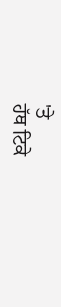'ਤੇ
ਹੱਥ ਟਿਕੇ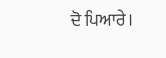ਦੋ ਪਿਆਰੇ।